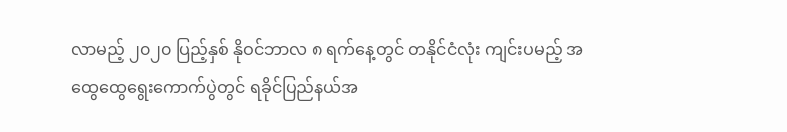လာမည့် ၂၀၂၀ ပြည့်နှစ် နိုဝင်ဘာလ ၈ ရက်နေ့တွင် တနိုင်ငံလုံး ကျင်းပမည့် အထွေထွေရွေးကောက်ပွဲတွင် ရခိုင်ပြည်နယ်အ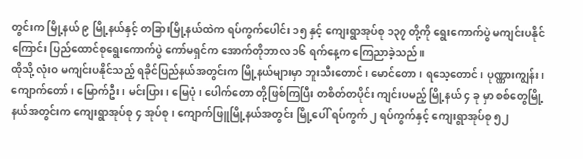တွင်းက မြို့နယ် ၉ မြို့နယ်နှင့် တခြားမြို့နယ်ထဲက ရပ်ကွက်ပေါင်း ၁၅ နှင့် ကျေးရွာအုပ်စု ၁၃၇ တို့ကို ရွေးကောက်ပွဲ မကျင်းပနိုင်ကြောင်း ပြည်ထောင်စုရွေးကောက်ပွဲ ကော်မရှင်က အောက်တိုဘာလ ၁၆ ရက်နေ့က ကြေညာခဲ့သည်။
ထိုသို့ လုံးဝ မကျင်းပနိုင်သည့် ရခိုင်ပြည်နယ်အတွင်းက မြို့နယ်များမှာ ဘူးသီးတောင်၊ မောင်တော၊ ရသေ့တောင်၊ ပုဏ္ဏားကျွန်း၊ ကျောက်တော်၊ မြောက်ဦး၊ မင်းပြား၊ မြေပုံ၊ ပေါက်တော တို့ဖြစ်ကြပြီး တစိတ်တပိုင်း ကျင်းပမည့် မြို့နယ် ၄ ခု မှာ စစ်တွေမြို့နယ်အတွင်းက ကျေးရွာအုပ်စု ၄ အုပ်စု၊ ကျောက်ဖြူမြို့နယ်အတွင်း မြို့ပေါ် ရပ်ကွက် ၂ ရပ်ကွက်နှင့် ကျေးရွာအုပ်စု ၅၂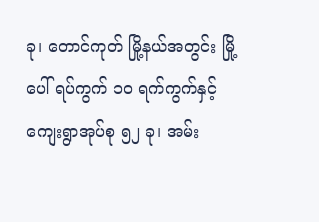ခု၊ တောင်ကုတ် မြို့နယ်အတွင်း မြို့ပေါ် ရပ်ကွက် ၁၀ ရက်ကွက်နှင့် ကျေးရွာအုပ်စု ၅၂ ခု၊ အမ်း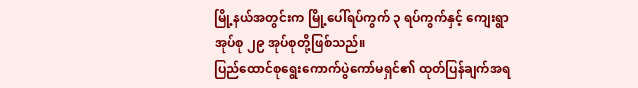မြို့နယ်အတွင်းက မြို့ပေါ်ရပ်ကွက် ၃ ရပ်ကွက်နှင့် ကျေးရွာအုပ်စု ၂၉ အုပ်စုတို့ဖြစ်သည်။
ပြည်ထောင်စုရွေးကောက်ပွဲကော်မရှင်၏ ထုတ်ပြန်ချက်အရ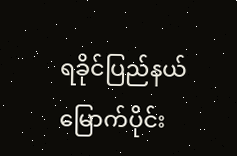ရခိုင်ပြည်နယ် မြောက်ပိုင်း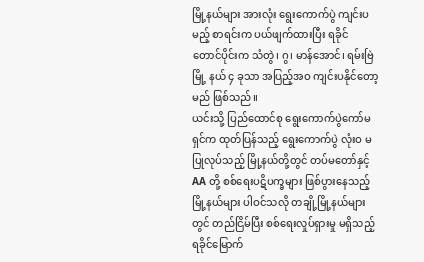မြို့နယ်များ အားလုံး ရွေးကောက်ပွဲ ကျင်းပမည့် စာရင်းက ပယ်ဖျက်ထားပြီး ရခိုင် တောင်ပိုင်းက သံတွဲ၊ ဂွ၊ မာန်အောင်၊ ရမ်းဗြဲ မြို့ နယ် ၄ ခုသာ အပြည့်အဝ ကျင်းပနိုင်တော့မည် ဖြစ်သည်။
ယင်းသို့ ပြည်ထောင်စု ရွေးကောက်ပွဲကော်မရှင်က ထုတ်ပြန်သည့် ရွေးကောက်ပွဲ လုံးဝ မပြုလုပ်သည့် မြို့နယ်တို့တွင် တပ်မတော်နှင့် AA တို့ စစ်ရေးပဋိပက္ခများ ဖြစ်ပွားနေသည့် မြို့နယ်များ ပါဝင်သလို တချို့မြို့နယ်များတွင် တည်ငြိမ်ပြီး စစ်ရေးလှုပ်ရှားမှု မရှိသည့် ရခိုင်မြောက်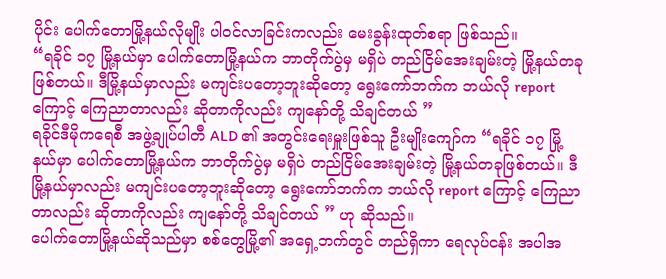ပိုင်း ပေါက်တောမြို့နယ်လိုမျိုး ပါဝင်လာခြင်းကလည်း မေးခွန်းထုတ်စရာ ဖြစ်သည်။
“ရခိုင် ၁၇ မြို့နယ်မှာ ပေါက်တောမြို့နယ်က ဘာတိုက်ပွဲမှ မရှိပဲ တည်ငြိမ်အေးချမ်းတဲ့ မြို့နယ်တခုဖြစ်တယ်။ ဒီမြို့နယ်မှာလည်း မကျင်းပတော့ဘူးဆိုတော့ ရွေးကော်ဘက်က ဘယ်လို report ကြောင့် ကြေညာတာလည်း ဆိုတာကိုလည်း ကျနော်တို့ သိချင်တယ် ”
ရခိုင်ဒီမိုကရေစီ အဖွဲ့ချုပ်ပါတီ ALD ၏ အတွင်းရေးမှူးဖြစ်သူ ဦးမျိုးကျော်က “ရခိုင် ၁၇ မြို့နယ်မှာ ပေါက်တောမြို့နယ်က ဘာတိုက်ပွဲမှ မရှိပဲ တည်ငြိမ်အေးချမ်းတဲ့ မြို့နယ်တခုဖြစ်တယ်။ ဒီမြို့နယ်မှာလည်း မကျင်းပတော့ဘူးဆိုတော့ ရွေးကော်ဘက်က ဘယ်လို report ကြောင့် ကြေညာတာလည်း ဆိုတာကိုလည်း ကျနော်တို့ သိချင်တယ် ” ဟု ဆိုသည်။
ပေါက်တောမြို့နယ်ဆိုသည်မှာ စစ်တွေမြို့၏ အရှေ့ဘက်တွင် တည်ရှိကာ ရေလုပ်ငန်း အပါအ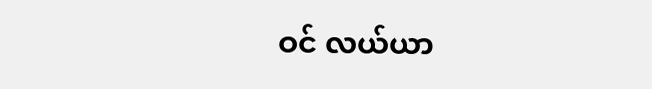ဝင် လယ်ယာ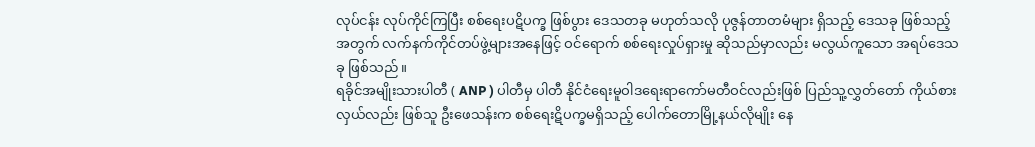လုပ်ငန်း လုပ်ကိုင်ကြပြီး စစ်ရေးပဋိပက္ခ ဖြစ်ပွား ဒေသတခု မဟုတ်သလို ပုဇွန်တာတမံများ ရှိသည့် ဒေသခု ဖြစ်သည့်အတွက် လက်နက်ကိုင်တပ်ဖွဲ့များအနေဖြင့် ဝင်ရောက် စစ်ရေးလှုပ်ရှားမှု ဆိုသည်မှာလည်း မလွယ်ကူသော အရပ်ဒေသခု ဖြစ်သည်။
ရခိုင်အမျိုးသားပါတီ ( ANP ) ပါတီမှ ပါတီ နိုင်ငံရေးမူဝါဒရေးရာကော်မတီဝင်လည်းဖြစ် ပြည်သူ့လွှတ်တော် ကိုယ်စားလှယ်လည်း ဖြစ်သူ ဦးဖေသန်းက စစ်ရေးဋိပက္ခမရှိသည့် ပေါက်တောမြို့နယ်လိုမျိုး နေ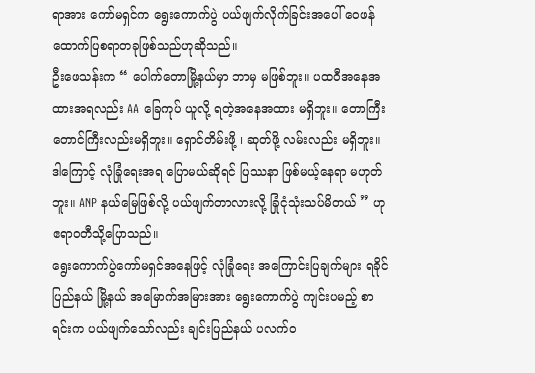ရာအား ကော်မရှင်က ရွေးကောက်ပွဲ ပယ်ဖျက်လိုက်ခြင်းအပေါ် ဝေဖန်ထောက်ပြစရာတခုဖြစ်သည်ဟုဆိုသည်။
ဦးဖေသန်းက “ ပေါက်တောမြို့နယ်မှာ ဘာမှ မဖြစ်ဘူး။ ပထဝီအနေအထားအရလည်း AA ခြေကုပ် ယူလို့ ရတဲ့အနေအထား မရှိဘူး။ တောကြီး တောင်ကြီးလည်းမရှိဘူး။ ရှောင်တိမ်းဖို့ ၊ ဆုတ်ဖို့ လမ်းလည်း မရှိဘူး။ ဒါကြောင့် လုံခြုံရေးအရ ပြောမယ်ဆိုရင် ပြဿနာ ဖြစ်မယ့်နေရာ မဟုတ်ဘူး။ ANP နယ်မြေဖြစ်လို့ ပယ်ဖျက်တာလားလို့ ခြုံငုံသုံးသပ်မိတယ် ” ဟု ဧရာဝတီသို့ပြောသည်။
ရွေးကောက်ပွဲကော်မရှင်အနေဖြင့် လုံခြုံရေး အကြောင်းပြချက်များ ရခိုင်ပြည်နယ် မြို့နယ် အမြောက်အမြားအား ရွေးကောက်ပွဲ ကျင်းပမည့် စာရင်းက ပယ်ဖျက်သော်လည်း ချင်းပြည်နယ် ပလက်ဝ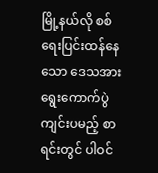မြို့နယ်လို စစ်ရေးပြင်းထန်နေသော ဒေသအား ရွေးကောက်ပွဲ ကျင်းပမည့် စာရင်းတွင် ပါဝင်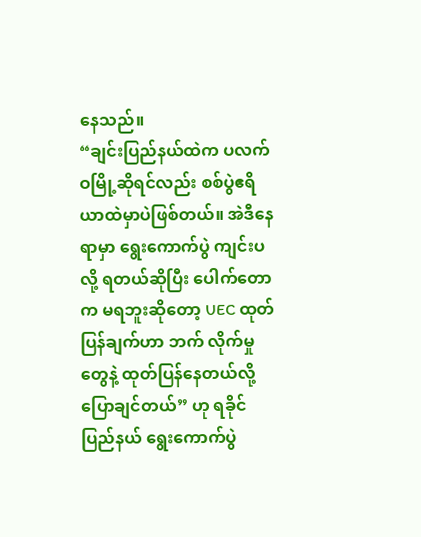နေသည်။
“ချင်းပြည်နယ်ထဲက ပလက်ဝမြို့ဆိုရင်လည်း စစ်ပွဲဧရိယာထဲမှာပဲဖြစ်တယ်။ အဲဒီနေရာမှာ ရွေးကောက်ပွဲ ကျင်းပလို့ ရတယ်ဆိုပြီး ပေါက်တောက မရဘူးဆိုတော့ UEC ထုတ်ပြန်ချက်ဟာ ဘက် လိုက်မှုတွေနဲ့ ထုတ်ပြန်နေတယ်လို့ ပြောချင်တယ်” ဟု ရခိုင်ပြည်နယ် ရွေးကောက်ပွဲ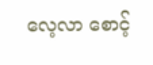လေ့လာ စောင့်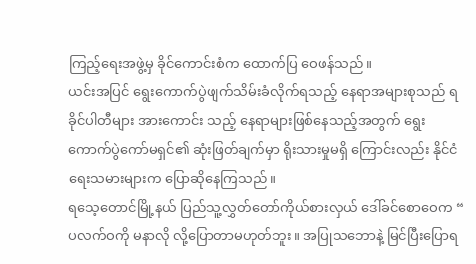ကြည့်ရေးအဖွဲ့မှ ခိုင်ကောင်းစံက ထောက်ပြ ဝေဖန်သည်။
ယင်းအပြင် ရွေးကောက်ပွဲဖျက်သိမ်းခံလိုက်ရသည့် နေရာအများစုသည် ရခိုင်ပါတီများ အားကောင်း သည့် နေရာများဖြစ်နေသည့်အတွက် ရွေးကောက်ပွဲကော်မရှင်၏ ဆုံးဖြတ်ချက်မှာ ရိုးသားမှုမရှိ ကြောင်းလည်း နိုင်ငံရေးသမားများက ပြောဆိုနေကြသည်။
ရသေ့တောင်မြို့နယ် ပြည်သူ့လွှတ်တော်ကိုယ်စားလှယ် ဒေါ်ခင်စောဝေက “ ပလက်ဝကို မနာလို လို့ပြောတာမဟုတ်ဘူး။ အပြုသဘောနဲ့ မြင်ပြီးပြောရ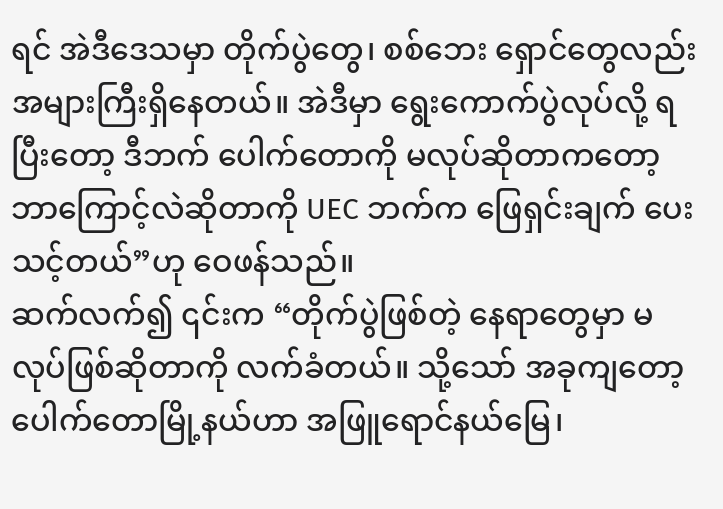ရင် အဲဒီဒေသမှာ တိုက်ပွဲတွေ၊ စစ်ဘေး ရှောင်တွေလည်း အများကြီးရှိနေတယ်။ အဲဒီမှာ ရွေးကောက်ပွဲလုပ်လို့ ရပြီးတော့ ဒီဘက် ပေါက်တောကို မလုပ်ဆိုတာကတော့ ဘာကြောင့်လဲဆိုတာကို UEC ဘက်က ဖြေရှင်းချက် ပေးသင့်တယ်”ဟု ဝေဖန်သည်။
ဆက်လက်၍ ၎င်းက “တိုက်ပွဲဖြစ်တဲ့ နေရာတွေမှာ မလုပ်ဖြစ်ဆိုတာကို လက်ခံတယ်။ သို့သော် အခုကျတော့ ပေါက်တောမြို့နယ်ဟာ အဖြူရောင်နယ်မြေ၊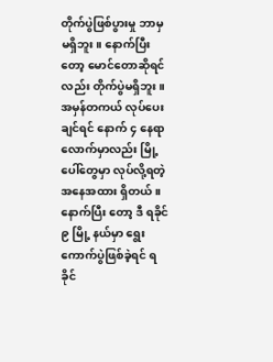တိုက်ပွဲဖြစ်ပွားမှု ဘာမှ မရှိဘူး။ နောက်ပြီးတော့ မောင်တောဆိုရင်လည်း တိုက်ပွဲမရှိဘူး။ အမှန်တကယ် လုပ်ပေးချင်ရင် နောက် ၄ နေရာ လောက်မှာလည်း မြို့ပေါ်တွေမှာ လုပ်လို့ရတဲ့ အနေအထား ရှိတယ်။ နောက်ပြီး တော့ ဒီ ရခိုင် ၉ မြို့ နယ်မှာ ရွေး ကောက်ပွဲဖြစ်ခဲ့ရင် ရခိုင်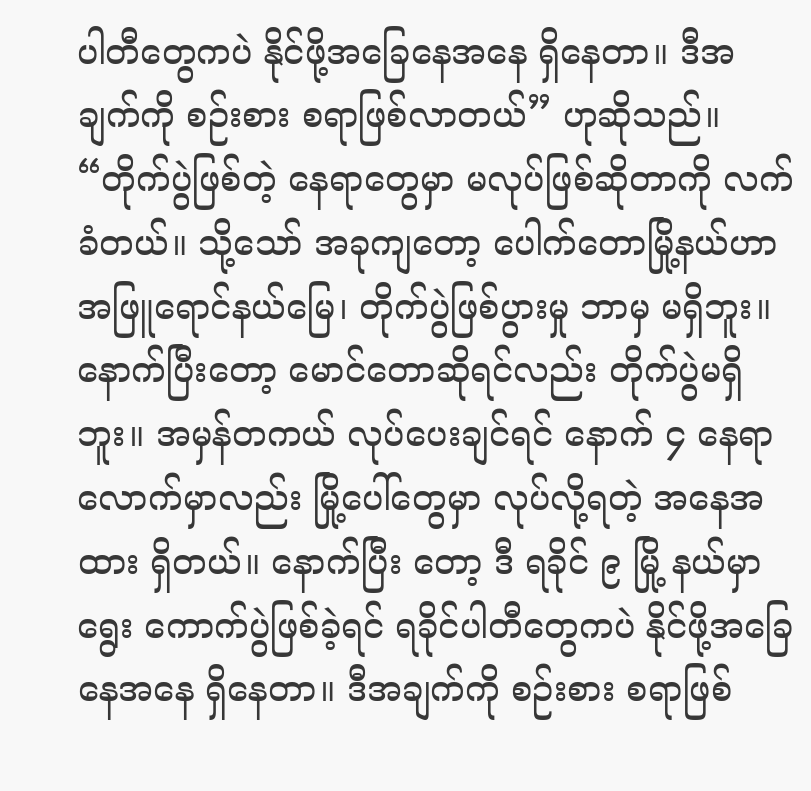ပါတီတွေကပဲ နိုင်ဖို့အခြေနေအနေ ရှိနေတာ။ ဒီအချက်ကို စဉ်းစား စရာဖြစ်လာတယ်” ဟုဆိုသည်။
“တိုက်ပွဲဖြစ်တဲ့ နေရာတွေမှာ မလုပ်ဖြစ်ဆိုတာကို လက်ခံတယ်။ သို့သော် အခုကျတော့ ပေါက်တောမြို့နယ်ဟာ အဖြူရောင်နယ်မြေ၊ တိုက်ပွဲဖြစ်ပွားမှု ဘာမှ မရှိဘူး။ နောက်ပြီးတော့ မောင်တောဆိုရင်လည်း တိုက်ပွဲမရှိဘူး။ အမှန်တကယ် လုပ်ပေးချင်ရင် နောက် ၄ နေရာ လောက်မှာလည်း မြို့ပေါ်တွေမှာ လုပ်လို့ရတဲ့ အနေအထား ရှိတယ်။ နောက်ပြီး တော့ ဒီ ရခိုင် ၉ မြို့ နယ်မှာ ရွေး ကောက်ပွဲဖြစ်ခဲ့ရင် ရခိုင်ပါတီတွေကပဲ နိုင်ဖို့အခြေနေအနေ ရှိနေတာ။ ဒီအချက်ကို စဉ်းစား စရာဖြစ်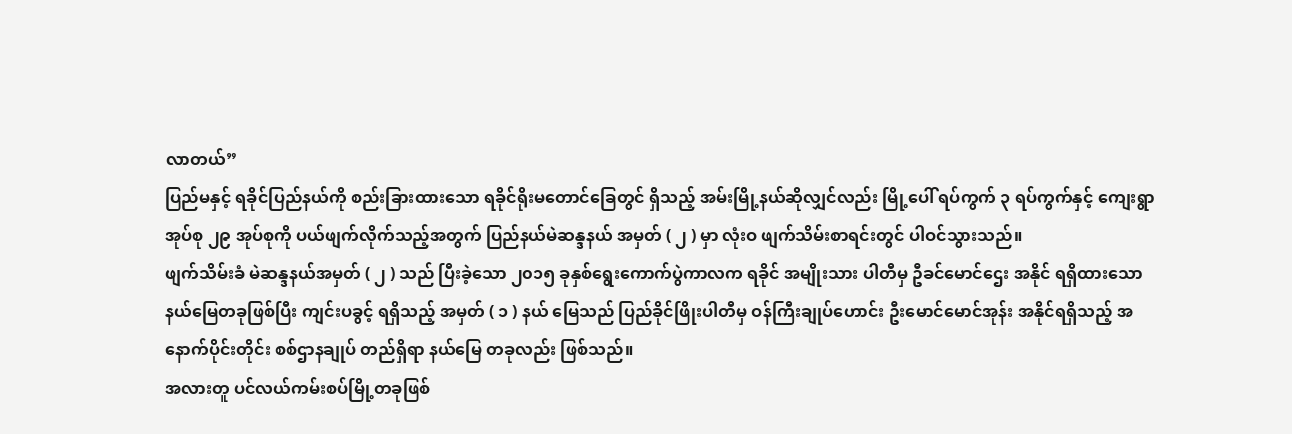လာတယ်”
ပြည်မနှင့် ရခိုင်ပြည်နယ်ကို စည်းခြားထားသော ရခိုင်ရိုးမတောင်ခြေတွင် ရှိသည့် အမ်းမြို့နယ်ဆိုလျှင်လည်း မြို့ပေါ် ရပ်ကွက် ၃ ရပ်ကွက်နှင့် ကျေးရွာအုပ်စု ၂၉ အုပ်စုကို ပယ်ဖျက်လိုက်သည့်အတွက် ပြည်နယ်မဲဆန္ဒနယ် အမှတ် ( ၂ ) မှာ လုံးဝ ဖျက်သိမ်းစာရင်းတွင် ပါဝင်သွားသည်။
ဖျက်သိမ်းခံ မဲဆန္ဒနယ်အမှတ် ( ၂ ) သည် ပြီးခဲ့သော ၂၀၁၅ ခုနှစ်ရွေးကောက်ပွဲကာလက ရခိုင် အမျိုးသား ပါတီမှ ဦခင်မောင်ဌေး အနိုင် ရရှိထားသော နယ်မြေတခုဖြစ်ပြီး ကျင်းပခွင့် ရရှိသည့် အမှတ် ( ၁ ) နယ် မြေသည် ပြည်ခိုင်ဖြိုးပါတီမှ ဝန်ကြီးချုပ်ဟောင်း ဦးမောင်မောင်အုန်း အနိုင်ရရှိသည့် အနောက်ပိုင်းတိုင်း စစ်ဌာနချုပ် တည်ရှိရာ နယ်မြေ တခုလည်း ဖြစ်သည်။
အလားတူ ပင်လယ်ကမ်းစပ်မြို့တခုဖြစ်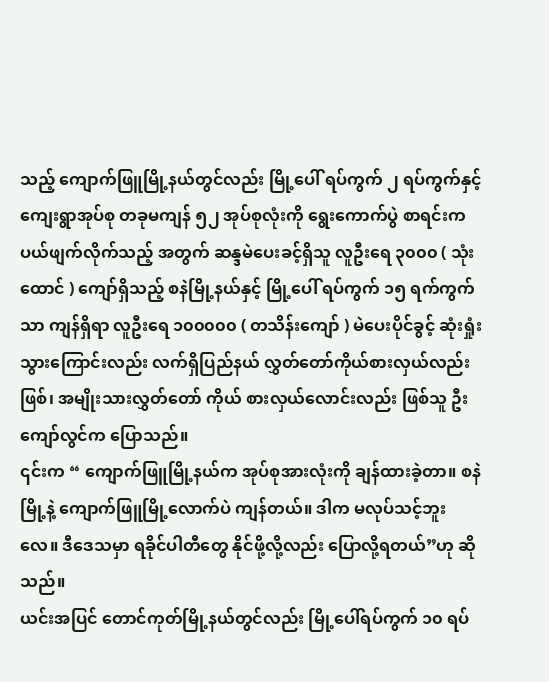သည့် ကျောက်ဖြူမြို့နယ်တွင်လည်း မြို့ပေါ် ရပ်ကွက် ၂ ရပ်ကွက်နှင့် ကျေးရွာအုပ်စု တခုမကျန် ၅၂ အုပ်စုလုံးကို ရွေးကောက်ပွဲ စာရင်းက ပယ်ဖျက်လိုက်သည့် အတွက် ဆန္ဒမဲပေးခင့်ရှိသူ လူဦးရေ ၃၀၀၀ ( သုံးထောင် ) ကျော်ရှိသည့် စနဲမြို့နယ်နှင့် မြို့ပေါ် ရပ်ကွက် ၁၅ ရက်ကွက်သာ ကျန်ရှိရာ လူဦးရေ ၁၀၀၀၀၀ ( တသိန်းကျော် ) မဲပေးပိုင်ခွင့် ဆုံးရှုံး သွားကြောင်းလည်း လက်ရှိပြည်နယ် လွှတ်တော်ကိုယ်စားလှယ်လည်း ဖြစ်၊ အမျိုးသားလွှတ်တော် ကိုယ် စားလှယ်လောင်းလည်း ဖြစ်သူ ဦးကျော်လွင်က ပြောသည်။
၎င်းက “ ကျောက်ဖြူမြို့နယ်က အုပ်စုအားလုံးကို ချန်ထားခဲ့တာ။ စနဲမြို့နဲ့ ကျောက်ဖြူမြို့လောက်ပဲ ကျန်တယ်။ ဒါက မလုပ်သင့်ဘူးလေ။ ဒီဒေသမှာ ရခိုင်ပါတီတွေ နိုင်ဖို့လို့လည်း ပြောလို့ရတယ်”ဟု ဆိုသည်။
ယင်းအပြင် တောင်ကုတ်မြို့နယ်တွင်လည်း မြို့ပေါ်ရပ်ကွက် ၁၀ ရပ်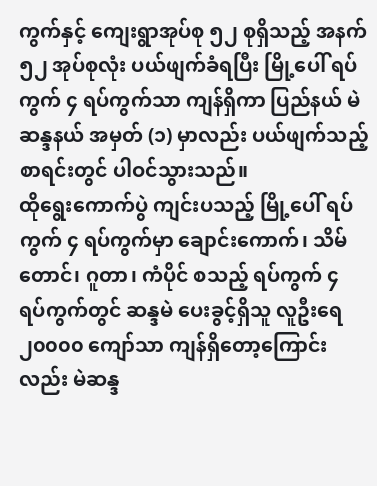ကွက်နှင့် ကျေးရွာအုပ်စု ၅၂ စုရှိသည့် အနက် ၅၂ အုပ်စုလုံး ပယ်ဖျက်ခံရပြီး မြို့ပေါ် ရပ်ကွက် ၄ ရပ်ကွက်သာ ကျန်ရှိကာ ပြည်နယ် မဲဆန္ဒနယ် အမှတ် (၁) မှာလည်း ပယ်ဖျက်သည့် စာရင်းတွင် ပါဝင်သွားသည်။
ထိုရွေးကောက်ပွဲ ကျင်းပသည့် မြို့ပေါ် ရပ်ကွက် ၄ ရပ်ကွက်မှာ ချောင်းကောက်၊ သိမ်တောင်၊ ဂူတာ၊ ကံပိုင် စသည့် ရပ်ကွက် ၄ ရပ်ကွက်တွင် ဆန္ဒမဲ ပေးခွင့်ရှိသူ လူဦးရေ ၂၀၀၀၀ ကျော်သာ ကျန်ရှိတော့ကြောင်းလည်း မဲဆန္ဒ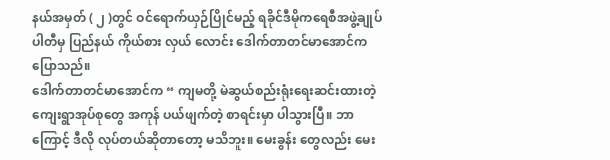နယ်အမှတ် ( ၂ )တွင် ဝင်ရောက်ယှဉ်ပြိုင်မည့် ရခိုင်ဒီမိုကရေစီအဖွဲ့ချုပ်ပါတီမှ ပြည်နယ် ကိုယ်စား လှယ် လောင်း ဒေါက်တာတင်မာအောင်က ပြောသည်။
ဒေါက်တာတင်မာအောင်က “ ကျမတို့ မဲဆွယ်စည်းရုံးရေးဆင်းထားတဲ့ ကျေးရွာအုပ်စုတွေ အကုန် ပယ်ဖျက်တဲ့ စာရင်းမှာ ပါသွားပြီ။ ဘာကြောင့် ဒီလို လုပ်တယ်ဆိုတာတော့ မသိဘူး။ မေးခွန်း တွေလည်း မေး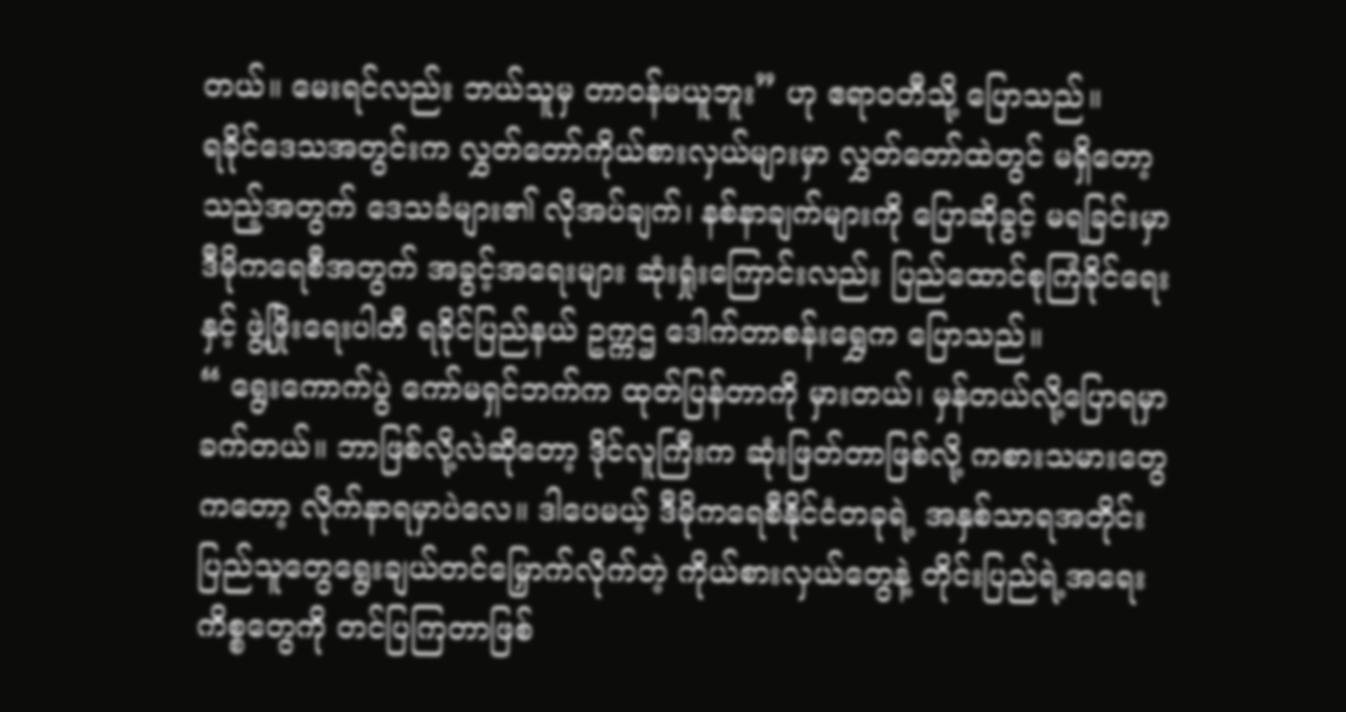တယ်။ မေးရင်လည်း ဘယ်သူမှ တာဝန်မယူဘူး” ဟု ဧရာဝတီသို့ ပြောသည်။
ရခိုင်ဒေသအတွင်းက လွှတ်တော်ကိုယ်စားလှယ်များမှာ လွှတ်တော်ထဲတွင် မရှိတော့သည့်အတွက် ဒေသခံများ၏ လိုအပ်ချက်၊ နစ်နာချက်များကို ပြောဆိုခွင့် မရခြင်းမှာ ဒီမိုကရေစီအတွက် အခွင့်အရေးများ ဆုံးရှုံးကြောင်းလည်း ပြည်ထောင်စုကြံခိုင်ရေးနှင့် ဖွဲ့ဖြိုးရေးပါတီ ရခိုင်ပြည်နယ် ဥက္ကဌ ဒေါက်တာစန်းရွှေက ပြောသည်။
“ ရွေးကောက်ပွဲ ကော်မရှင်ဘက်က ထုတ်ပြန်တာကို မှားတယ်၊ မှန်တယ်လို့ပြောရမှာ ခက်တယ်။ ဘာဖြစ်လို့လဲဆိုတော့ ဒိုင်လူကြီးက ဆုံးဖြတ်တာဖြစ်လို့ ကစားသမားတွေကတော့ လိုက်နာရမှာပဲလေ။ ဒါပေမယ့် ဒီမိုကရေစီနိုင်ငံတခုရဲ့ အနှစ်သာရအတိုင်း ပြည်သူတွေရွေးချယ်တင်မြှောက်လိုက်တဲ့ ကိုယ်စားလှယ်တွေနဲ့ တိုင်းပြည်ရဲ့အရေးကိစ္စတွေကို တင်ပြကြတာဖြစ်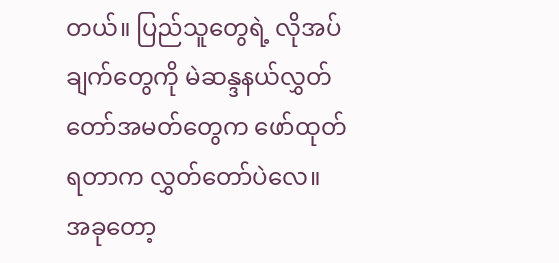တယ်။ ပြည်သူတွေရဲ့ လိုအပ်ချက်တွေကို မဲဆန္ဒနယ်လွှတ်တော်အမတ်တွေက ဖော်ထုတ်ရတာက လွှတ်တော်ပဲလေ။ အခုတော့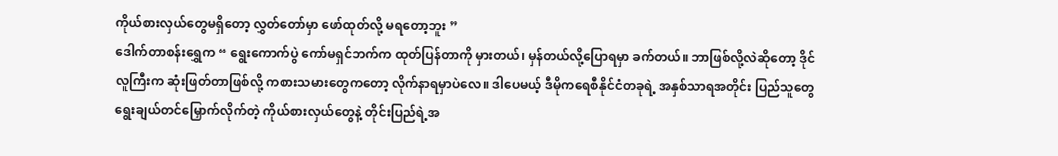ကိုယ်စားလှယ်တွေမရှိတော့ လွှတ်တော်မှာ ဖော်ထုတ်လို့ မရတော့ဘူး ”
ဒေါက်တာစန်းရွှေက “ ရွေးကောက်ပွဲ ကော်မရှင်ဘက်က ထုတ်ပြန်တာကို မှားတယ်၊ မှန်တယ်လို့ပြောရမှာ ခက်တယ်။ ဘာဖြစ်လို့လဲဆိုတော့ ဒိုင်လူကြီးက ဆုံးဖြတ်တာဖြစ်လို့ ကစားသမားတွေကတော့ လိုက်နာရမှာပဲလေ။ ဒါပေမယ့် ဒီမိုကရေစီနိုင်ငံတခုရဲ့ အနှစ်သာရအတိုင်း ပြည်သူတွေရွေးချယ်တင်မြှောက်လိုက်တဲ့ ကိုယ်စားလှယ်တွေနဲ့ တိုင်းပြည်ရဲ့အ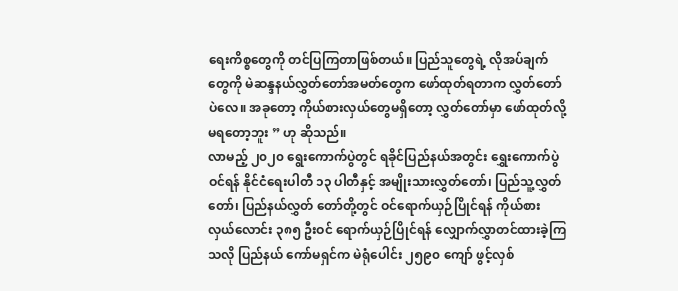ရေးကိစ္စတွေကို တင်ပြကြတာဖြစ်တယ်။ ပြည်သူတွေရဲ့ လိုအပ်ချက်တွေကို မဲဆန္ဒနယ်လွှတ်တော်အမတ်တွေက ဖော်ထုတ်ရတာက လွှတ်တော်ပဲလေ။ အခုတော့ ကိုယ်စားလှယ်တွေမရှိတော့ လွှတ်တော်မှာ ဖော်ထုတ်လို့ မရတော့ဘူး ” ဟု ဆိုသည်။
လာမည့် ၂၀၂၀ ရွေးကောက်ပွဲတွင် ရခိုင်ပြည်နယ်အတွင်း ရွှေးကောက်ပွဲဝင်ရန် နိုင်ငံရေးပါတီ ၁၃ ပါတီနှင့် အမျိုးသားလွှတ်တော်၊ ပြည်သူ့လွှတ်တော်၊ ပြည်နယ်လွှတ် တော်တို့တွင် ဝင်ရောက်ယှဉ်ပြိုင်ရန် ကိုယ်စား လှယ်လောင်း ၃၈၅ ဦးဝင် ရောက်ယှဉ်ပြိုင်ရန် လျှောက်လွှာတင်ထားခဲ့ကြသလို ပြည်နယ် ကော်မရှင်က မဲရုံပေါင်း ၂၅၉၀ ကျော် ဖွင့်လှစ်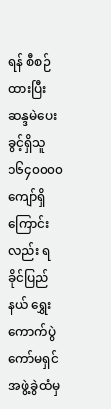ရန် စီစဉ်ထားပြီး ဆန္ဒမဲပေးခွင့်ရှိသူ ၁၆၄၀၀၀၀ ကျော်ရှိကြောင်းလည်း ရခိုင်ပြည်နယ် ရွှေးကောက်ပွဲ ကော်မရှင်အဖွဲ့ခွဲထံမှ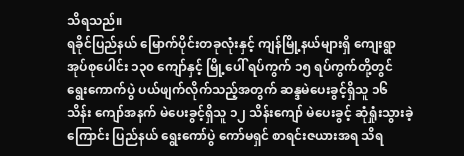သိရသည်။
ရခိုင်ပြည်နယ် မြောက်ပိုင်းတခုလုံးနှင့် ကျန်မြို့နယ်များရှိ ကျေးရွာအုပ်စုပေါင်း ၁၃၀ ကျော်နှင့် မြို့ပေါ် ရပ်ကွက် ၁၅ ရပ်ကွက်တို့တွင် ရွေးကောက်ပွဲ ပယ်ဖျက်လိုက်သည့်အတွက် ဆန္ဒမဲပေးခွင့်ရှိသူ ၁၆ သိန်း ကျော်အနက် မဲပေးခွင့်ရှိသူ ၁၂ သိန်းကျော် မဲပေးခွင့် ဆုံရှုံးသွားခဲ့ကြောင်း ပြည်နယ် ရွေးကော်ပွဲ ကော်မရှင် စာရင်းဇယားအရ သိရ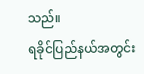သည်။
ရခိုင်ပြည်နယ်အတွင်း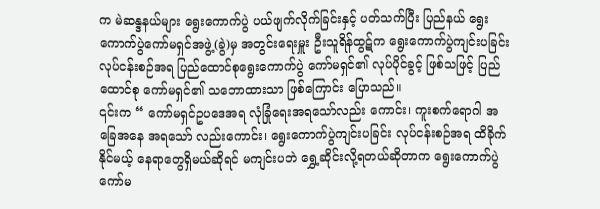က မဲဆန္ဒနယ်များ ရွေးကောက်ပွဲ ပယ်ဖျက်လိုက်ခြင်းနှင့် ပတ်သက်ပြီး ပြည်နယ် ရွေး ကောက်ပွဲကော်မရှင်အဖွဲ့(ခွဲ)မှ အတွင်းရေးမှူး ဦးသူရိန်ထွဋ်က ရွေးကောက်ပွဲကျင်းပခြင်း လုပ်ငန်းစဉ်အရ ပြည်ထောင်စုရွေးကောက်ပွဲ ကော်မရှင်၏ လုပ်ပိုင်ခွင့် ဖြစ်သဖြင့် ပြည်ထောင်စု ကော်မရှင်၏ သဘောထားသာ ဖြစ်ကြောင်း ပြောသည်။
၎င်းက “ ကော်မရှင်ဥပဒေအရ လုံခြုံရေးအရသော်လည်း ကောင်း၊ ကူးစက်ရောဂါ အခြေအနေ အရသော် လည်းကောင်း၊ ရွေးကောက်ပွဲကျင်းပခြင်း လုပ်ငန်းစဉ်အရ ထိခိုက်နိုင်မယ့် နေရာတွေရှိမယ်ဆိုရင် မကျင်းပဘဲ ရွှေ့ဆိုင်းလို့ရတယ်ဆိုတာက ရွေးကောက်ပွဲကော်မ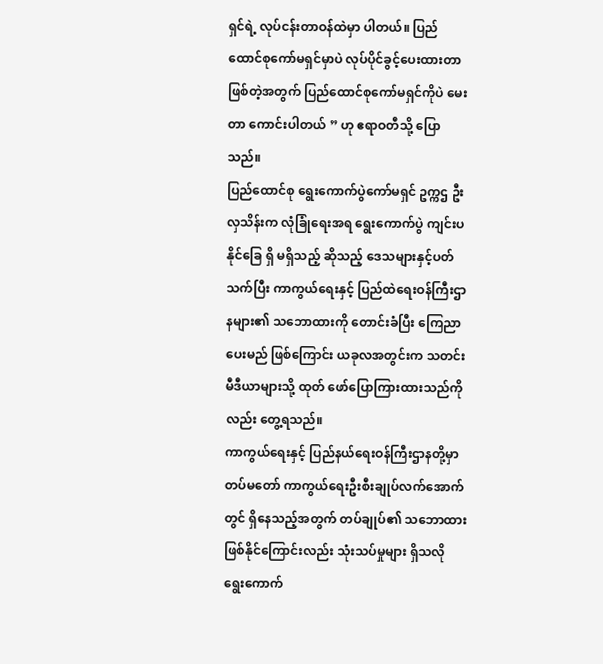ရှင်ရဲ့ လုပ်ငန်းတာဝန်ထဲမှာ ပါတယ်။ ပြည်ထောင်စုကော်မရှင်မှာပဲ လုပ်ပိုင်ခွင့်ပေးထားတာ ဖြစ်တဲ့အတွက် ပြည်ထောင်စုကော်မရှင်ကိုပဲ မေးတာ ကောင်းပါတယ် ” ဟု ဧရာဝတီသို့ ပြောသည်။
ပြည်ထောင်စု ရွေးကောက်ပွဲကော်မရှင် ဥက္ကဌ ဦးလှသိန်းက လုံခြုံရေးအရ ရွေးကောက်ပွဲ ကျင်းပနိုင်ခြေ ရှိ မရှိသည့် ဆိုသည့် ဒေသများနှင့်ပတ်သက်ပြီး ကာကွယ်ရေးနှင့် ပြည်ထဲရေးဝန်ကြီးဌာနများ၏ သဘောထားကို တောင်းခံပြီး ကြေညာပေးမည် ဖြစ်ကြောင်း ယခုလအတွင်းက သတင်းမီဒီယာများသို့ ထုတ် ဖော်ပြောကြားထားသည်ကိုလည်း တွေ့ရသည်။
ကာကွယ်ရေးနှင့် ပြည်နယ်ရေးဝန်ကြီးဌာနတို့မှာ တပ်မတော် ကာကွယ်ရေးဦးစီးချုပ်လက်အောက်တွင် ရှိနေသည့်အတွက် တပ်ချုပ်၏ သဘောထားဖြစ်နိုင်ကြောင်းလည်း သုံးသပ်မှုများ ရှိသလို ရွေးကောက်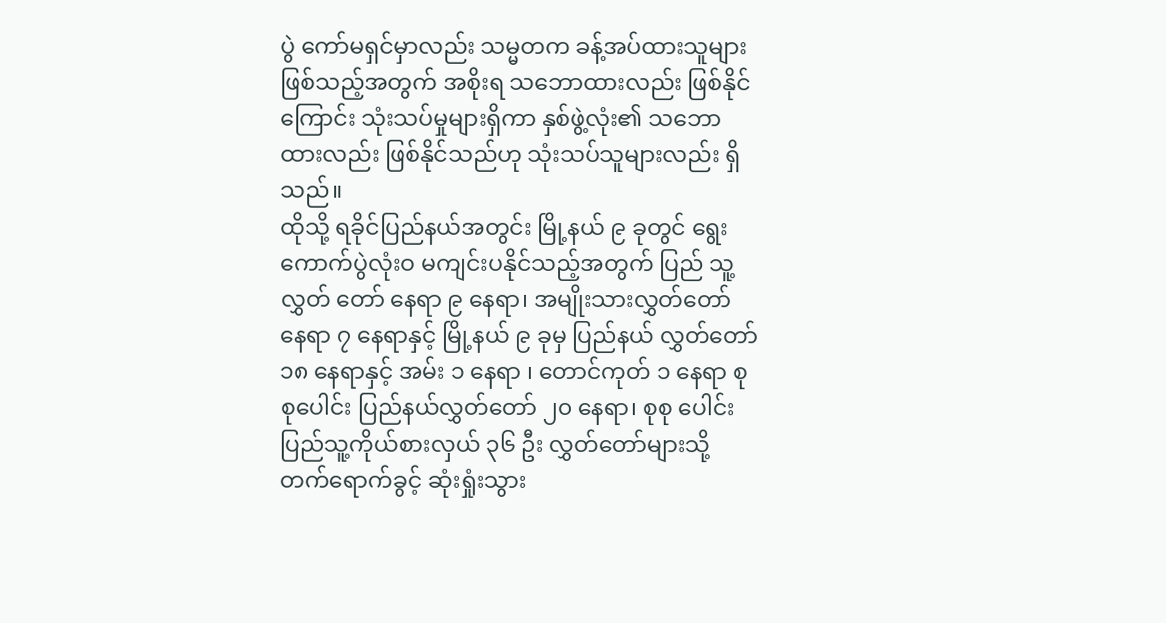ပွဲ ကော်မရှင်မှာလည်း သမ္မတက ခန့်အပ်ထားသူများ ဖြစ်သည့်အတွက် အစိုးရ သဘောထားလည်း ဖြစ်နိုင်ကြောင်း သုံးသပ်မှုများရှိကာ နှစ်ဖွဲ့လုံး၏ သဘောထားလည်း ဖြစ်နိုင်သည်ဟု သုံးသပ်သူများလည်း ရှိသည်။
ထိုသို့ ရခိုင်ပြည်နယ်အတွင်း မြို့နယ် ၉ ခုတွင် ရွေးကောက်ပွဲလုံးဝ မကျင်းပနိုင်သည့်အတွက် ပြည် သူ့လွှတ် တော် နေရာ ၉ နေရာ၊ အမျိုးသားလွှတ်တော် နေရာ ၇ နေရာနှင့် မြို့နယ် ၉ ခုမှ ပြည်နယ် လွှတ်တော် ၁၈ နေရာနှင့် အမ်း ၁ နေရာ ၊ တောင်ကုတ် ၁ နေရာ စုစုပေါင်း ပြည်နယ်လွှတ်တော် ၂၀ နေရာ၊ စုစု ပေါင်း ပြည်သူ့ကိုယ်စားလှယ် ၃၆ ဦး လွှတ်တော်များသို့ တက်ရောက်ခွင့် ဆုံးရှုံးသွား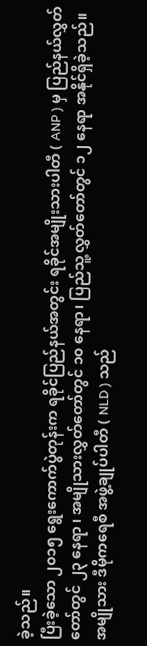ခဲ့သည်။
ပြီးခဲ့သော ၂၀၁၅ ရွေးကောက်ပွဲတုန်းက ရခိုင်ပြည်နယ်အတွင်း ရခိုင်အမျိုးသားပါတီ ( ANP ) မှ ပြည်နယ်လွှတ်တော်တွင် ၂၃ နေရာ ၊ အမျိုသားလွှတ်တော်တွင် ၁၀ နေရာ၊ ပြည်သူ့လွှတ်တော်တွင် ၁၂ နေရာ အနိုင်ရှိခဲ့သည်။
အမျိုသား ဒီမိုကရေစီ အဖွဲ့ချုပ်ပါတီ ( NLD ) သည်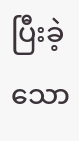ပြီးခဲ့သော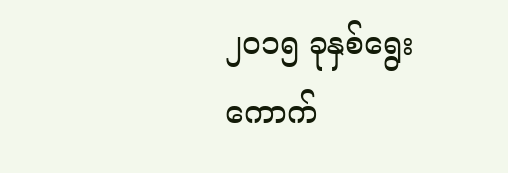၂၀၁၅ ခုနှစ်ရွေးကောက်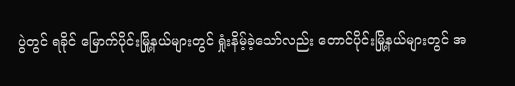ပွဲတွင် ရခိုင် မြောက်ပိုင်းမြို့နယ်များတွင် ရှုံးနိမ့်ခဲ့သော်လည်း တောင်ပိုင်းမြို့နယ်များတွင် အ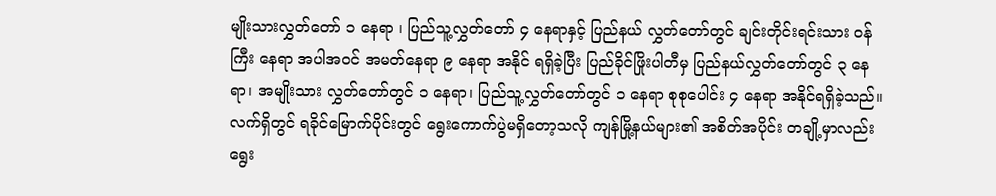မျိုးသားလွှတ်တော် ၁ နေရာ ၊ ပြည်သူ့လွှတ်တော် ၄ နေရာနှင့် ပြည်နယ် လွှတ်တော်တွင် ချင်းတိုင်းရင်းသား ဝန်ကြီး နေရာ အပါအဝင် အမတ်နေရာ ၉ နေရာ အနိုင် ရရှိခဲ့ပြီး ပြည်ခိုင်ဖြိုးပါတီမှ ပြည်နယ်လွှတ်တော်တွင် ၃ နေရာ၊ အမျိုးသား လွှတ်တော်တွင် ၁ နေရာ၊ ပြည်သူ့လွှတ်တော်တွင် ၁ နေရာ စုစုပေါင်း ၄ နေရာ အနိုင်ရရှိခဲ့သည်။
လက်ရှိတွင် ရခိုင်မြောက်ပိုင်းတွင် ရွေးကောက်ပွဲမရှိတော့သလို ကျန်မြို့နယ်များ၏ အစိတ်အပိုင်း တချို့မှာလည်း ရွေး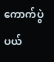ကောက်ပွဲ ပယ်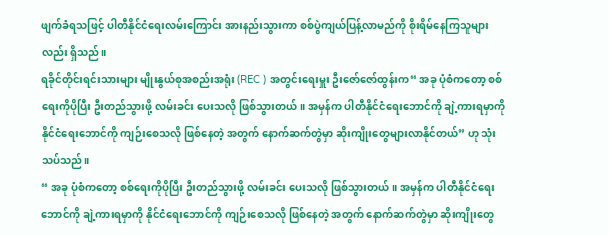ဖျက်ခံရသဖြင့် ပါတီနိုင်ငံရေးလမ်းကြောင်း အားနည်းသွားကာ စစ်ပွဲကျယ်ပြန့်လာမည်ကို စိုးရိမ်နေကြသူများလည်း ရှိသည်။
ရခိုင်တိုင်းရင်းသားများ မျိုးနွယ်စုအစည်းအရုံး (REC ) အတွင်းရေးမှူး ဦးဇော်ဇော်ထွန်းက“ အခု ပုံစံကတော့ စစ်ရေးကိုပိုပြီး ဦးတည်သွားဖို့ လမ်းခင်း ပေးသလို ဖြစ်သွားတယ်။ အမှန်က ပါတီနိုင်ငံရေးဘောင်ကို ချဲ့ကားရမှာကို နိုင်ငံရေးဘောင်ကို ကျဉ်းစေသလို ဖြစ်နေတဲ့ အတွက် နောက်ဆက်တွဲမှာ ဆိုးကျိုးတွေများလာနိုင်တယ်” ဟု သုံးသပ်သည်။
“ အခု ပုံစံကတော့ စစ်ရေးကိုပိုပြီး ဦးတည်သွားဖို့ လမ်းခင်း ပေးသလို ဖြစ်သွားတယ်။ အမှန်က ပါတီနိုင်ငံရေးဘောင်ကို ချဲ့ကားရမှာကို နိုင်ငံရေးဘောင်ကို ကျဉ်းစေသလို ဖြစ်နေတဲ့ အတွက် နောက်ဆက်တွဲမှာ ဆိုးကျိုးတွေ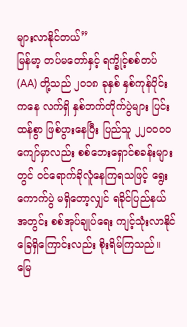များလာနိုင်တယ်”
မြန်မာ့ တပ်မတော်နှင့် ရက္ခိုင့်စစ်တပ် (AA) တို့သည် ၂၀၁၈ ခုနှစ် နှစ်ကုန်ပိုင်းကနေ လက်ရှိ နှစ်ဘက်တိုက်ပွဲများ ပြင်းထန်စွာ ဖြစ်ပွားနေပြီး ပြည်သူ ၂၂၀၀၀၀ ကျော်မှာလည်း စစ်ဘေးရှောင်စခန်းများတွင် ဝင်ရောက်ခိုလူံနေကြရသဖြင့် ရွေး ကောက်ပွဲ မရှိတော့လျှင် ရခိုင်ပြည်နယ်အတွင်း စစ်အုပ်ချုပ်ရေး ကျင့်သုံးလာနိုင်ခြေရှိကြောင်းလည်း စိုးရိမ်ကြသည်။
မြေ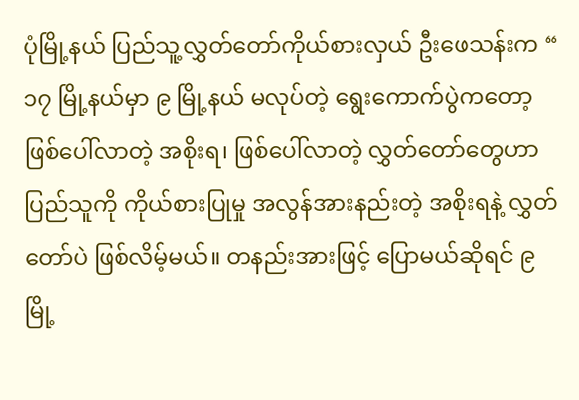ပုံမြို့နယ် ပြည်သူ့လွှတ်တော်ကိုယ်စားလှယ် ဦးဖေသန်းက “ ၁၇ မြို့နယ်မှာ ၉ မြို့နယ် မလုပ်တဲ့ ရွေးကောက်ပွဲကတော့ ဖြစ်ပေါ်လာတဲ့ အစိုးရ၊ ဖြစ်ပေါ်လာတဲ့ လွှတ်တော်တွေဟာ ပြည်သူကို ကိုယ်စားပြုမှု အလွန်အားနည်းတဲ့ အစိုးရနဲ့ လွှတ်တော်ပဲ ဖြစ်လိမ့်မယ်။ တနည်းအားဖြင့် ပြောမယ်ဆိုရင် ၉ မြို့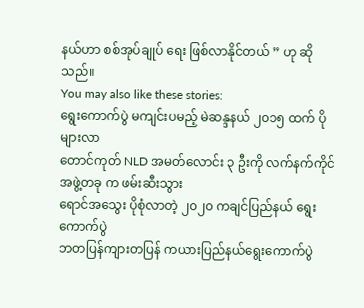နယ်ဟာ စစ်အုပ်ချုပ် ရေး ဖြစ်လာနိုင်တယ် ” ဟု ဆိုသည်။
You may also like these stories:
ရွေးကောက်ပွဲ မကျင်းပမည့် မဲဆန္ဒနယ် ၂၀၁၅ ထက် ပိုများလာ
တောင်ကုတ် NLD အမတ်လောင်း ၃ ဦးကို လက်နက်ကိုင်အဖွဲ့တခု က ဖမ်းဆီးသွား
ရောင်အသွေး ပိုစုံလာတဲ့ ၂၀၂၀ ကချင်ပြည်နယ် ရွေးကောက်ပွဲ
ဘတပြန်ကျားတပြန် ကယားပြည်နယ်ရွေးကောက်ပွဲ